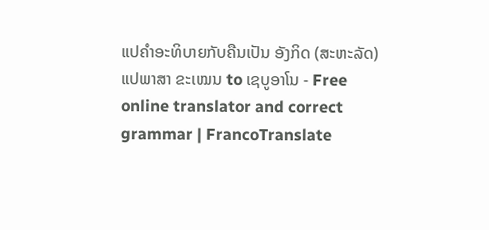ແປຄຳອະທິບາຍກັບຄືນເປັນ ອັງກິດ (ສະຫະລັດ) ແປພາສາ ຂະເໝນ to ເຊບູອາໂນ - Free online translator and correct grammar | FrancoTranslate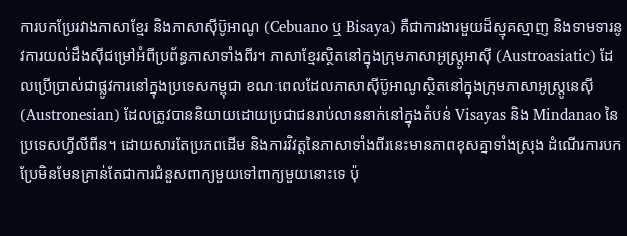ការបកប្រែរវាងភាសាខ្មែរ និងភាសាស៊ីប៊ូអាណូ (Cebuano ឬ Bisaya) គឺជាការងារមួយដ៏ស្មុគស្មាញ និងទាមទារនូវការយល់ដឹងស៊ីជម្រៅអំពីប្រព័ន្ធភាសាទាំងពីរ។ ភាសាខ្មែរស្ថិតនៅក្នុងក្រុមភាសាអូស្រ្តូអាស៊ី (Austroasiatic) ដែលប្រើប្រាស់ជាផ្លូវការនៅក្នុងប្រទេសកម្ពុជា ខណៈពេលដែលភាសាស៊ីប៊ូអាណូស្ថិតនៅក្នុងក្រុមភាសាអូស្រ្តូនេស៊ី (Austronesian) ដែលត្រូវបាននិយាយដោយប្រជាជនរាប់លាននាក់នៅក្នុងតំបន់ Visayas និង Mindanao នៃប្រទេសហ្វីលីពីន។ ដោយសារតែប្រភពដើម និងការវិវត្តនៃភាសាទាំងពីរនេះមានភាពខុសគ្នាទាំងស្រុង ដំណើរការបកប្រែមិនមែនគ្រាន់តែជាការជំនួសពាក្យមួយទៅពាក្យមួយនោះទេ ប៉ុ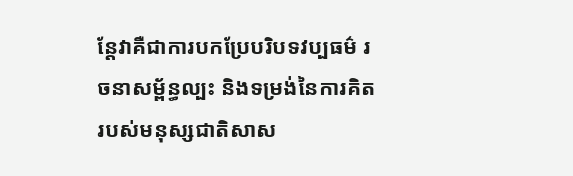ន្តែវាគឺជាការបកប្រែបរិបទវប្បធម៌ រចនាសម្ព័ន្ធល្បះ និងទម្រង់នៃការគិតរបស់មនុស្សជាតិសាស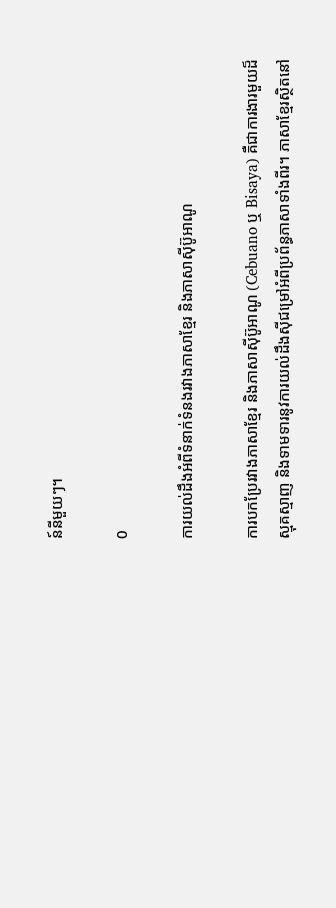ន៍នីមួយៗ។

0

ការយល់ដឹងអំពីទំនាក់ទំនងរវាងភាសាខ្មែរ និងភាសាស៊ីប៊ូអាណូ

ការបកប្រែរវាងភាសាខ្មែរ និងភាសាស៊ីប៊ូអាណូ (Cebuano ឬ Bisaya) គឺជាការងារមួយដ៏ស្មុគស្មាញ និងទាមទារនូវការយល់ដឹងស៊ីជម្រៅអំពីប្រព័ន្ធភាសាទាំងពីរ។ ភាសាខ្មែរស្ថិតនៅ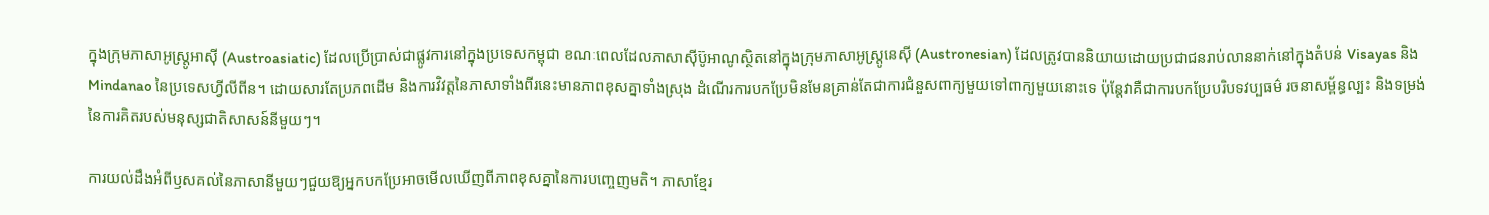ក្នុងក្រុមភាសាអូស្រ្តូអាស៊ី (Austroasiatic) ដែលប្រើប្រាស់ជាផ្លូវការនៅក្នុងប្រទេសកម្ពុជា ខណៈពេលដែលភាសាស៊ីប៊ូអាណូស្ថិតនៅក្នុងក្រុមភាសាអូស្រ្តូនេស៊ី (Austronesian) ដែលត្រូវបាននិយាយដោយប្រជាជនរាប់លាននាក់នៅក្នុងតំបន់ Visayas និង Mindanao នៃប្រទេសហ្វីលីពីន។ ដោយសារតែប្រភពដើម និងការវិវត្តនៃភាសាទាំងពីរនេះមានភាពខុសគ្នាទាំងស្រុង ដំណើរការបកប្រែមិនមែនគ្រាន់តែជាការជំនួសពាក្យមួយទៅពាក្យមួយនោះទេ ប៉ុន្តែវាគឺជាការបកប្រែបរិបទវប្បធម៌ រចនាសម្ព័ន្ធល្បះ និងទម្រង់នៃការគិតរបស់មនុស្សជាតិសាសន៍នីមួយៗ។

ការយល់ដឹងអំពីឫសគល់នៃភាសានីមួយៗជួយឱ្យអ្នកបកប្រែអាចមើលឃើញពីភាពខុសគ្នានៃការបញ្ចេញមតិ។ ភាសាខ្មែរ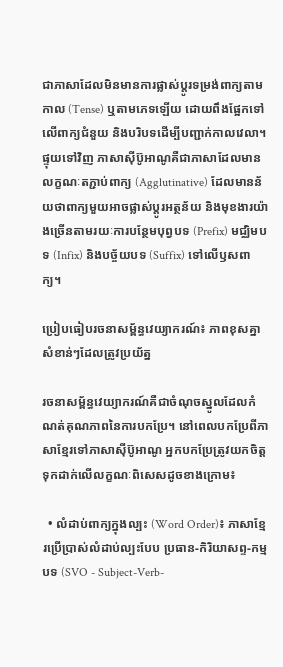ជាភាសាដែលមិនមានការផ្លាស់ប្តូរទម្រង់ពាក្យតាមកាល (Tense) ឬតាមភេទឡើយ ដោយពឹងផ្អែកទៅលើពាក្យជំនួយ និងបរិបទដើម្បីបញ្ជាក់កាលវេលា។ ផ្ទុយទៅវិញ ភាសាស៊ីប៊ូអាណូគឺជាភាសាដែលមានលក្ខណៈតភ្ជាប់ពាក្យ (Agglutinative) ដែលមានន័យថាពាក្យមួយអាចផ្លាស់ប្តូរអត្ថន័យ និងមុខងារយ៉ាងច្រើនតាមរយៈការបន្ថែមបុព្វបទ (Prefix) មជ្ឈិមបទ (Infix) និងបច្ច័យបទ (Suffix) ទៅលើឫសពាក្យ។

ប្រៀបធៀបរចនាសម្ព័ន្ធវេយ្យាករណ៍៖ ភាពខុសគ្នាសំខាន់ៗដែលត្រូវប្រយ័ត្ន

រចនាសម្ព័ន្ធវេយ្យាករណ៍គឺជាចំណុចស្នូលដែលកំណត់គុណភាពនៃការបកប្រែ។ នៅពេលបកប្រែពីភាសាខ្មែរទៅភាសាស៊ីប៊ូអាណូ អ្នកបកប្រែត្រូវយកចិត្តទុកដាក់លើលក្ខណៈពិសេសដូចខាងក្រោម៖

  • លំដាប់ពាក្យក្នុងល្បះ (Word Order)៖ ភាសាខ្មែរប្រើប្រាស់លំដាប់ល្បះបែប ប្រធាន-កិរិយាសព្ទ-កម្មបទ (SVO - Subject-Verb-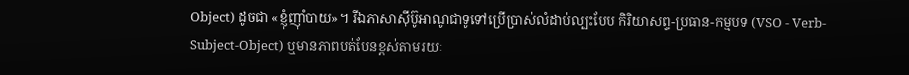Object) ដូចជា «ខ្ញុំញ៉ាំបាយ»។ រីឯភាសាស៊ីប៊ូអាណូជាទូទៅប្រើប្រាស់លំដាប់ល្បះបែប កិរិយាសព្ទ-ប្រធាន-កម្មបទ (VSO - Verb-Subject-Object) ឬមានភាពបត់បែនខ្ពស់តាមរយៈ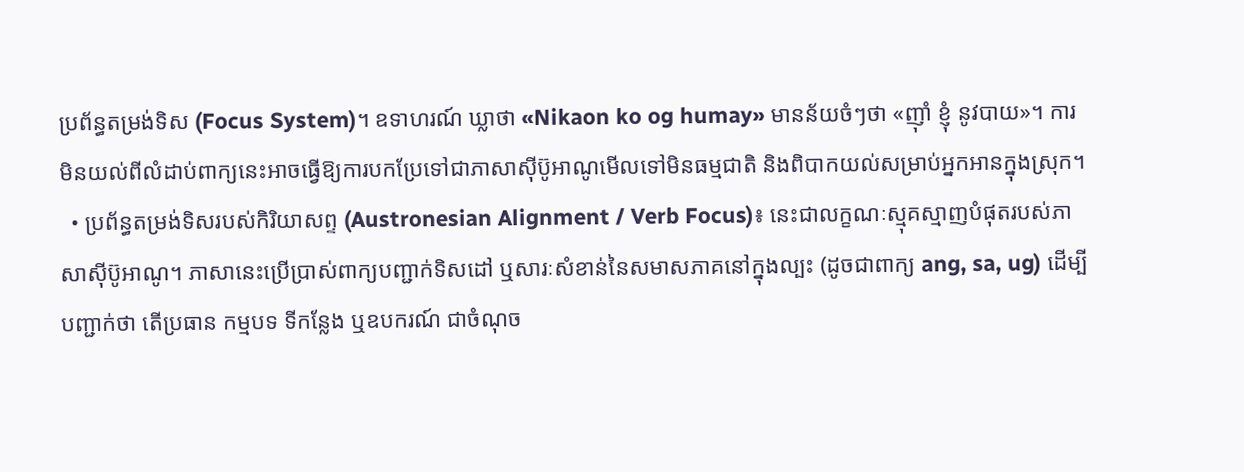ប្រព័ន្ធតម្រង់ទិស (Focus System)។ ឧទាហរណ៍ ឃ្លាថា «Nikaon ko og humay» មានន័យចំៗថា «ញ៉ាំ ខ្ញុំ នូវបាយ»។ ការមិនយល់ពីលំដាប់ពាក្យនេះអាចធ្វើឱ្យការបកប្រែទៅជាភាសាស៊ីប៊ូអាណូមើលទៅមិនធម្មជាតិ និងពិបាកយល់សម្រាប់អ្នកអានក្នុងស្រុក។
  • ប្រព័ន្ធតម្រង់ទិសរបស់កិរិយាសព្ទ (Austronesian Alignment / Verb Focus)៖ នេះជាលក្ខណៈស្មុគស្មាញបំផុតរបស់ភាសាស៊ីប៊ូអាណូ។ ភាសានេះប្រើប្រាស់ពាក្យបញ្ជាក់ទិសដៅ ឬសារៈសំខាន់នៃសមាសភាគនៅក្នុងល្បះ (ដូចជាពាក្យ ang, sa, ug) ដើម្បីបញ្ជាក់ថា តើប្រធាន កម្មបទ ទីកន្លែង ឬឧបករណ៍ ជាចំណុច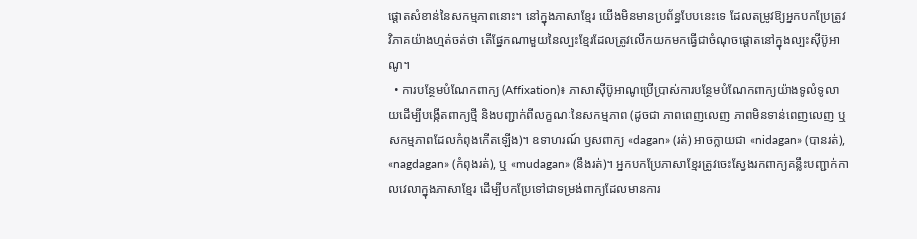ផ្តោតសំខាន់នៃសកម្មភាពនោះ។ នៅក្នុងភាសាខ្មែរ យើងមិនមានប្រព័ន្ធបែបនេះទេ ដែលតម្រូវឱ្យអ្នកបកប្រែត្រូវវិភាគយ៉ាងហ្មត់ចត់ថា តើផ្នែកណាមួយនៃល្បះខ្មែរដែលត្រូវលើកយកមកធ្វើជាចំណុចផ្តោតនៅក្នុងល្បះស៊ីប៊ូអាណូ។
  • ការបន្ថែមបំណែកពាក្យ (Affixation)៖ ភាសាស៊ីប៊ូអាណូប្រើប្រាស់ការបន្ថែមបំណែកពាក្យយ៉ាងទូលំទូលាយដើម្បីបង្កើតពាក្យថ្មី និងបញ្ជាក់ពីលក្ខណៈនៃសកម្មភាព (ដូចជា ភាពពេញលេញ ភាពមិនទាន់ពេញលេញ ឬសកម្មភាពដែលកំពុងកើតឡើង)។ ឧទាហរណ៍ ឫសពាក្យ «dagan» (រត់) អាចក្លាយជា «nidagan» (បានរត់), «nagdagan» (កំពុងរត់), ឬ «mudagan» (នឹងរត់)។ អ្នកបកប្រែភាសាខ្មែរត្រូវចេះស្វែងរកពាក្យគន្លឹះបញ្ជាក់កាលវេលាក្នុងភាសាខ្មែរ ដើម្បីបកប្រែទៅជាទម្រង់ពាក្យដែលមានការ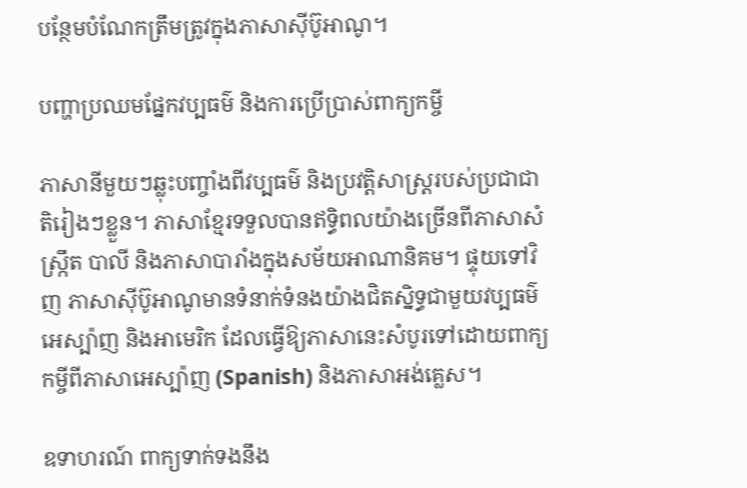បន្ថែមបំណែកត្រឹមត្រូវក្នុងភាសាស៊ីប៊ូអាណូ។

បញ្ហាប្រឈមផ្នែកវប្បធម៌ និងការប្រើប្រាស់ពាក្យកម្ចី

ភាសានីមួយៗឆ្លុះបញ្ចាំងពីវប្បធម៌ និងប្រវត្តិសាស្ត្ររបស់ប្រជាជាតិរៀងៗខ្លួន។ ភាសាខ្មែរទទួលបានឥទ្ធិពលយ៉ាងច្រើនពីភាសាសំស្រ្កឹត បាលី និងភាសាបារាំងក្នុងសម័យអាណានិគម។ ផ្ទុយទៅវិញ ភាសាស៊ីប៊ូអាណូមានទំនាក់ទំនងយ៉ាងជិតស្និទ្ធជាមួយវប្បធម៌អេស្ប៉ាញ និងអាមេរិក ដែលធ្វើឱ្យភាសានេះសំបូរទៅដោយពាក្យកម្ចីពីភាសាអេស្ប៉ាញ (Spanish) និងភាសាអង់គ្លេស។

ឧទាហរណ៍ ពាក្យទាក់ទងនឹង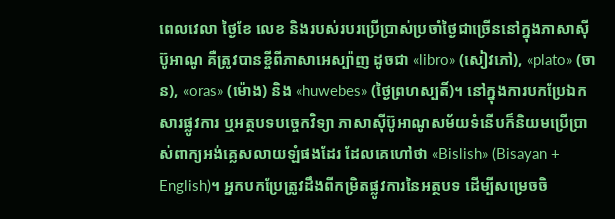ពេលវេលា ថ្ងៃខែ លេខ និងរបស់របរប្រើប្រាស់ប្រចាំថ្ងៃជាច្រើននៅក្នុងភាសាស៊ីប៊ូអាណូ គឺត្រូវបានខ្ចីពីភាសាអេស្ប៉ាញ ដូចជា «libro» (សៀវភៅ), «plato» (ចាន), «oras» (ម៉ោង) និង «huwebes» (ថ្ងៃព្រហស្បតិ៍)។ នៅក្នុងការបកប្រែឯកសារផ្លូវការ ឬអត្ថបទបច្ចេកវិទ្យា ភាសាស៊ីប៊ូអាណូសម័យទំនើបក៏និយមប្រើប្រាស់ពាក្យអង់គ្លេសលាយឡំផងដែរ ដែលគេហៅថា «Bislish» (Bisayan + English)។ អ្នកបកប្រែត្រូវដឹងពីកម្រិតផ្លូវការនៃអត្ថបទ ដើម្បីសម្រេចចិ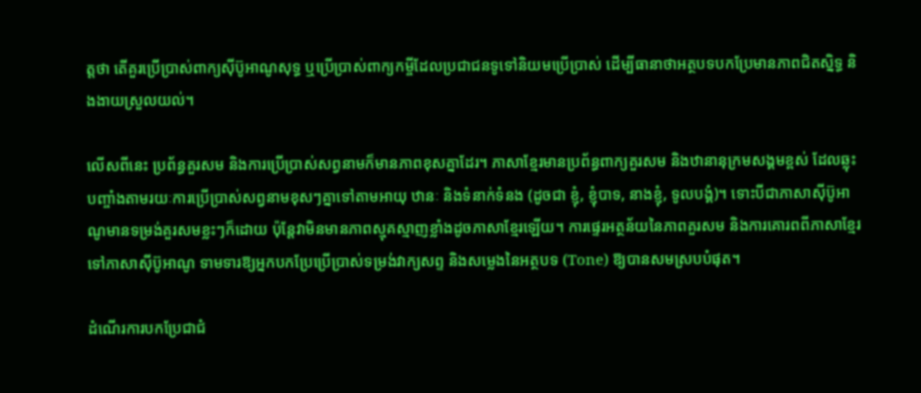ត្តថា តើគួរប្រើប្រាស់ពាក្យស៊ីប៊ូអាណូសុទ្ធ ឬប្រើប្រាស់ពាក្យកម្ចីដែលប្រជាជនទូទៅនិយមប្រើប្រាស់ ដើម្បីធានាថាអត្ថបទបកប្រែមានភាពជិតស្និទ្ធ និងងាយស្រួលយល់។

លើសពីនេះ ប្រព័ន្ធគួរសម និងការប្រើប្រាស់សព្វនាមក៏មានភាពខុសគ្នាដែរ។ ភាសាខ្មែរមានប្រព័ន្ធពាក្យគួរសម និងឋានានុក្រមសង្គមខ្ពស់ ដែលឆ្លុះបញ្ចាំងតាមរយៈការប្រើប្រាស់សព្វនាមខុសៗគ្នាទៅតាមអាយុ ឋានៈ និងទំនាក់ទំនង (ដូចជា ខ្ញុំ, ខ្ញុំបាទ, នាងខ្ញុំ, ទូលបង្គំ)។ ទោះបីជាភាសាស៊ីប៊ូអាណូមានទម្រង់គួរសមខ្លះៗក៏ដោយ ប៉ុន្តែវាមិនមានភាពស្មុគស្មាញខ្លាំងដូចភាសាខ្មែរឡើយ។ ការផ្ទេរអត្ថន័យនៃភាពគួរសម និងការគោរពពីភាសាខ្មែរទៅភាសាស៊ីប៊ូអាណូ ទាមទារឱ្យអ្នកបកប្រែប្រើប្រាស់ទម្រង់វាក្យសព្ទ និងសម្លេងនៃអត្ថបទ (Tone) ឱ្យបានសមស្របបំផុត។

ដំណើរការបកប្រែជាជំ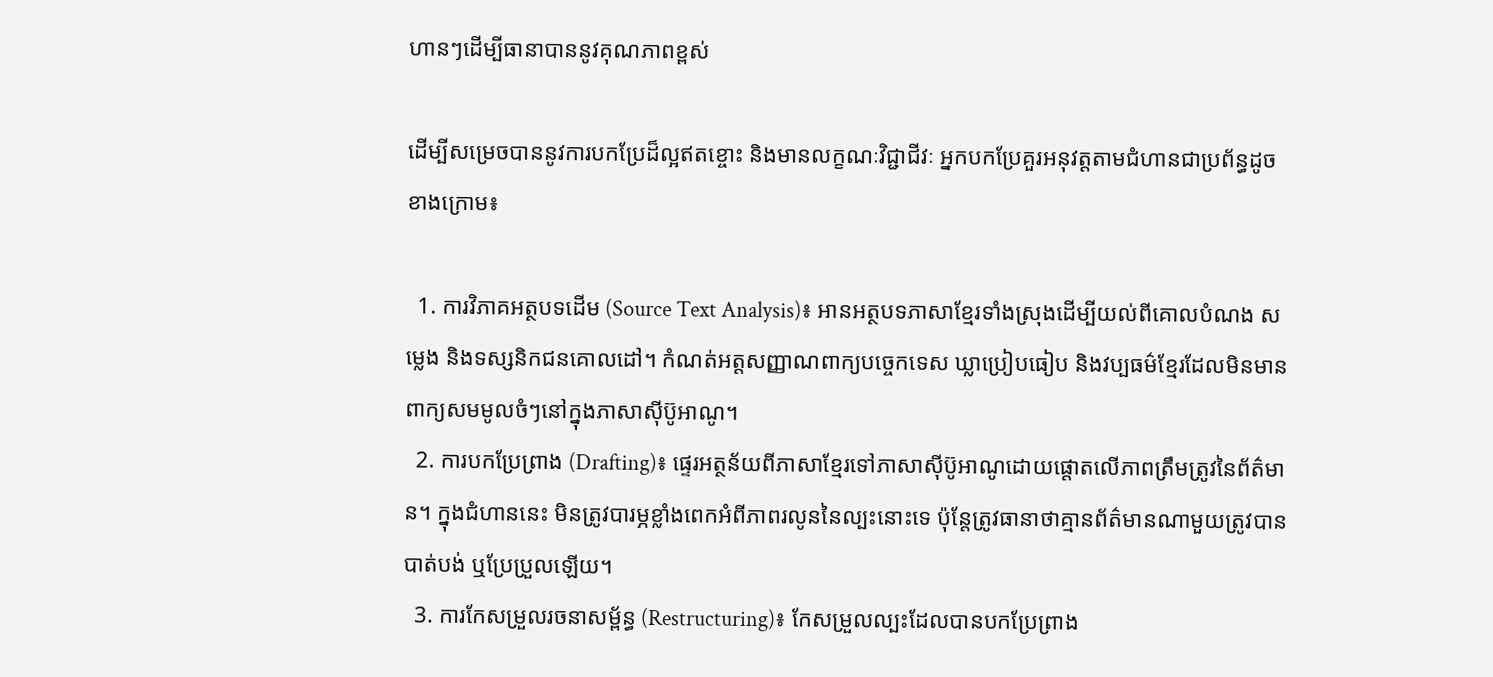ហានៗដើម្បីធានាបាននូវគុណភាពខ្ពស់

ដើម្បីសម្រេចបាននូវការបកប្រែដ៏ល្អឥតខ្ចោះ និងមានលក្ខណៈវិជ្ជាជីវៈ អ្នកបកប្រែគួរអនុវត្តតាមជំហានជាប្រព័ន្ធដូចខាងក្រោម៖

  1. ការវិភាគអត្ថបទដើម (Source Text Analysis)៖ អានអត្ថបទភាសាខ្មែរទាំងស្រុងដើម្បីយល់ពីគោលបំណង សម្លេង និងទស្សនិកជនគោលដៅ។ កំណត់អត្តសញ្ញាណពាក្យបច្ចេកទេស ឃ្លាប្រៀបធៀប និងវប្បធម៌ខ្មែរដែលមិនមានពាក្យសមមូលចំៗនៅក្នុងភាសាស៊ីប៊ូអាណូ។
  2. ការបកប្រែព្រាង (Drafting)៖ ផ្ទេរអត្ថន័យពីភាសាខ្មែរទៅភាសាស៊ីប៊ូអាណូដោយផ្តោតលើភាពត្រឹមត្រូវនៃព័ត៌មាន។ ក្នុងជំហាននេះ មិនត្រូវបារម្ភខ្លាំងពេកអំពីភាពរលូននៃល្បះនោះទេ ប៉ុន្តែត្រូវធានាថាគ្មានព័ត៌មានណាមួយត្រូវបានបាត់បង់ ឬប្រែប្រួលឡើយ។
  3. ការកែសម្រួលរចនាសម្ព័ន្ធ (Restructuring)៖ កែសម្រួលល្បះដែលបានបកប្រែព្រាង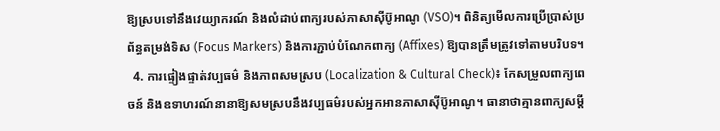ឱ្យស្របទៅនឹងវេយ្យាករណ៍ និងលំដាប់ពាក្យរបស់ភាសាស៊ីប៊ូអាណូ (VSO)។ ពិនិត្យមើលការប្រើប្រាស់ប្រព័ន្ធតម្រង់ទិស (Focus Markers) និងការភ្ជាប់បំណែកពាក្យ (Affixes) ឱ្យបានត្រឹមត្រូវទៅតាមបរិបទ។
  4. ការផ្ទៀងផ្ទាត់វប្បធម៌ និងភាពសមស្រប (Localization & Cultural Check)៖ កែសម្រួលពាក្យពេចន៍ និងឧទាហរណ៍នានាឱ្យសមស្របនឹងវប្បធម៌របស់អ្នកអានភាសាស៊ីប៊ូអាណូ។ ធានាថាគ្មានពាក្យសម្តី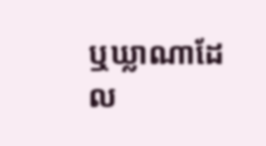ឬឃ្លាណាដែល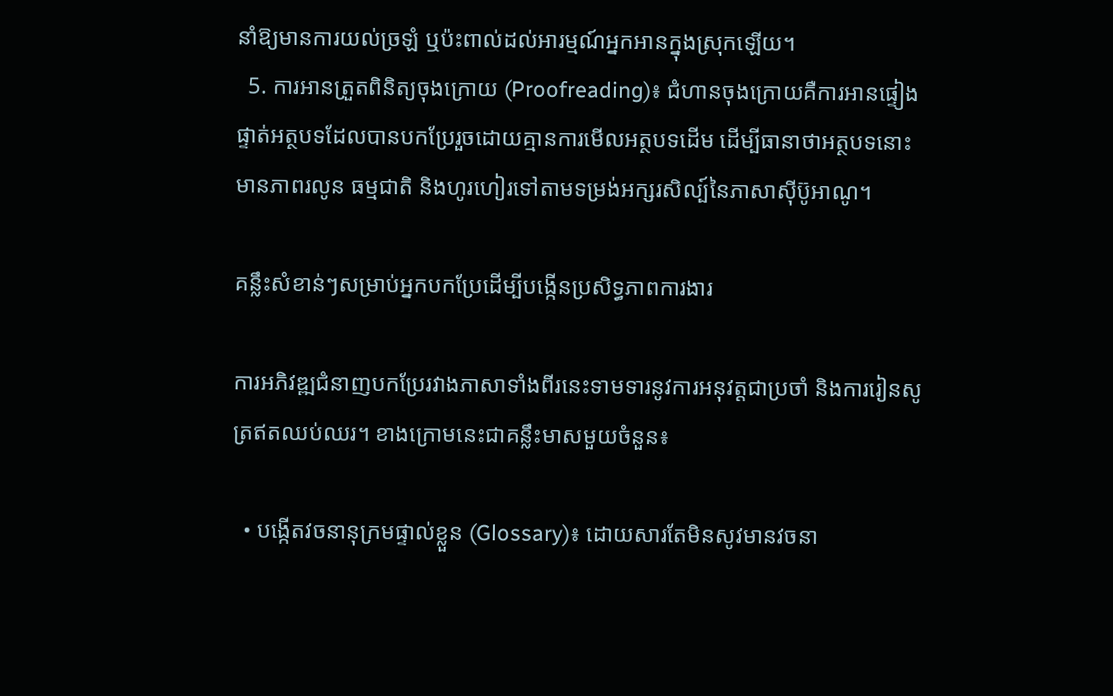នាំឱ្យមានការយល់ច្រឡំ ឬប៉ះពាល់ដល់អារម្មណ៍អ្នកអានក្នុងស្រុកឡើយ។
  5. ការអានត្រួតពិនិត្យចុងក្រោយ (Proofreading)៖ ជំហានចុងក្រោយគឺការអានផ្ទៀងផ្ទាត់អត្ថបទដែលបានបកប្រែរួចដោយគ្មានការមើលអត្ថបទដើម ដើម្បីធានាថាអត្ថបទនោះមានភាពរលូន ធម្មជាតិ និងហូរហៀរទៅតាមទម្រង់អក្សរសិល្ប៍នៃភាសាស៊ីប៊ូអាណូ។

គន្លឹះសំខាន់ៗសម្រាប់អ្នកបកប្រែដើម្បីបង្កើនប្រសិទ្ធភាពការងារ

ការអភិវឌ្ឍជំនាញបកប្រែរវាងភាសាទាំងពីរនេះទាមទារនូវការអនុវត្តជាប្រចាំ និងការរៀនសូត្រឥតឈប់ឈរ។ ខាងក្រោមនេះជាគន្លឹះមាសមួយចំនួន៖

  • បង្កើតវចនានុក្រមផ្ទាល់ខ្លួន (Glossary)៖ ដោយសារតែមិនសូវមានវចនា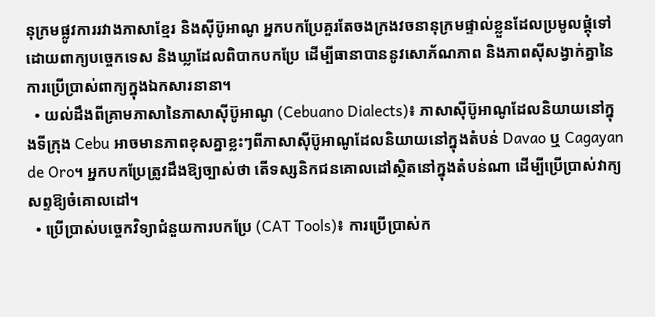នុក្រមផ្លូវការរវាងភាសាខ្មែរ និងស៊ីប៊ូអាណូ អ្នកបកប្រែគួរតែចងក្រងវចនានុក្រមផ្ទាល់ខ្លួនដែលប្រមូលផ្តុំទៅដោយពាក្យបច្ចេកទេស និងឃ្លាដែលពិបាកបកប្រែ ដើម្បីធានាបាននូវសោភ័ណភាព និងភាពស៊ីសង្វាក់គ្នានៃការប្រើប្រាស់ពាក្យក្នុងឯកសារនានា។
  • យល់ដឹងពីគ្រាមភាសានៃភាសាស៊ីប៊ូអាណូ (Cebuano Dialects)៖ ភាសាស៊ីប៊ូអាណូដែលនិយាយនៅក្នុងទីក្រុង Cebu អាចមានភាពខុសគ្នាខ្លះៗពីភាសាស៊ីប៊ូអាណូដែលនិយាយនៅក្នុងតំបន់ Davao ឬ Cagayan de Oro។ អ្នកបកប្រែត្រូវដឹងឱ្យច្បាស់ថា តើទស្សនិកជនគោលដៅស្ថិតនៅក្នុងតំបន់ណា ដើម្បីប្រើប្រាស់វាក្យសព្ទឱ្យចំគោលដៅ។
  • ប្រើប្រាស់បច្ចេកវិទ្យាជំនួយការបកប្រែ (CAT Tools)៖ ការប្រើប្រាស់ក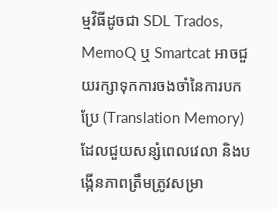ម្មវិធីដូចជា SDL Trados, MemoQ ឬ Smartcat អាចជួយរក្សាទុកការចងចាំនៃការបកប្រែ (Translation Memory) ដែលជួយសន្សំពេលវេលា និងបង្កើនភាពត្រឹមត្រូវសម្រា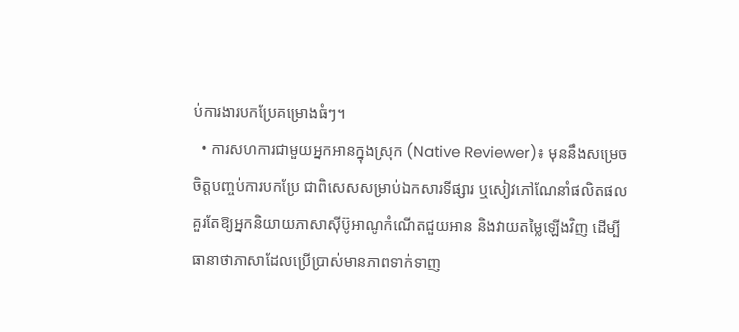ប់ការងារបកប្រែគម្រោងធំៗ។
  • ការសហការជាមួយអ្នកអានក្នុងស្រុក (Native Reviewer)៖ មុននឹងសម្រេចចិត្តបញ្ចប់ការបកប្រែ ជាពិសេសសម្រាប់ឯកសារទីផ្សារ ឬសៀវភៅណែនាំផលិតផល គួរតែឱ្យអ្នកនិយាយភាសាស៊ីប៊ូអាណូកំណើតជួយអាន និងវាយតម្លៃឡើងវិញ ដើម្បីធានាថាភាសាដែលប្រើប្រាស់មានភាពទាក់ទាញ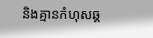និងគ្មានកំហុសឆ្គ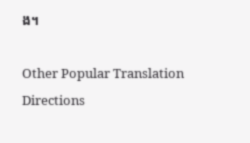ង។

Other Popular Translation Directions